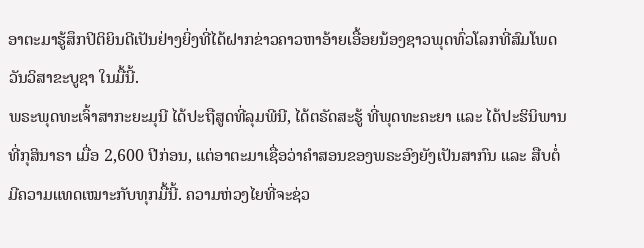ອາຕະມາຮູ້ສຶກປິຕິຍິນດີເປັນຢ່າງຍິ່ງທີ່ໄດ້ຝາກຂ່າວຄາວຫາອ້າຍເອື້ອຍນ້ອງຊາວພຸດທົ່ວໂລກທີ່ສົມໂພດວັນວິສາຂະບູຊາ ໃນມື້ນີ້.
ພຣະພຸດທະເຈົ້າສາກະຍະມຸນີ ໄດ້ປະຖືສູດທີ່ລຸມພີນີ, ໄດ້ຕຣັດສະຮູ້ ທີ່ພຸດທະຄະຍາ ແລະ ໄດ້ປະຮິນິພານທີ່ກຸສິນາຣາ ເມື່ອ 2,600 ປີກ່ອນ, ແຕ່ອາຕະມາເຊື່ອວ່າຄຳສອນຂອງພຣະອົງຍັງເປັນສາກົນ ແລະ ສືບຕໍ່ມີຄວາມແທດເໝາະກັບທຸກມື້ນີ້. ຄວາມຫ່ວງໄຍທີ່ຈະຊ່ວ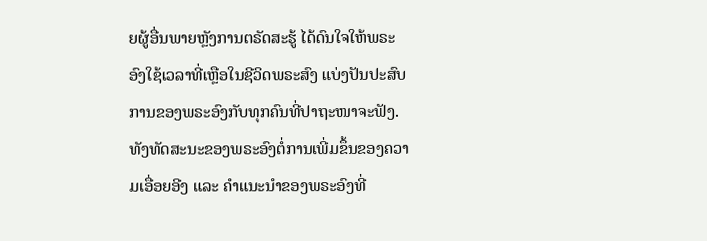ຍຜູ້ອື່ນພາຍຫຼັງການຕຣັດສະຮູ້ ໄດ້ດົນໃຈໃຫ້ພຣະອົງໃຊ້ເວລາທີ່ເຫຼືອໃນຊີວິດພຣະສົງ ແບ່ງປັນປະສົບການຂອງພຣະອົງກັບທຸກຄົນທີ່ປາຖະໜາຈະຟັງ. ທັງທັດສະນະຂອງພຣະອົງຕໍ່ການເພີ່ມຂຶ້ນຂອງຄວາມເອື່ອຍອີງ ແລະ ຄຳແນະນຳຂອງພຣະອົງທີ່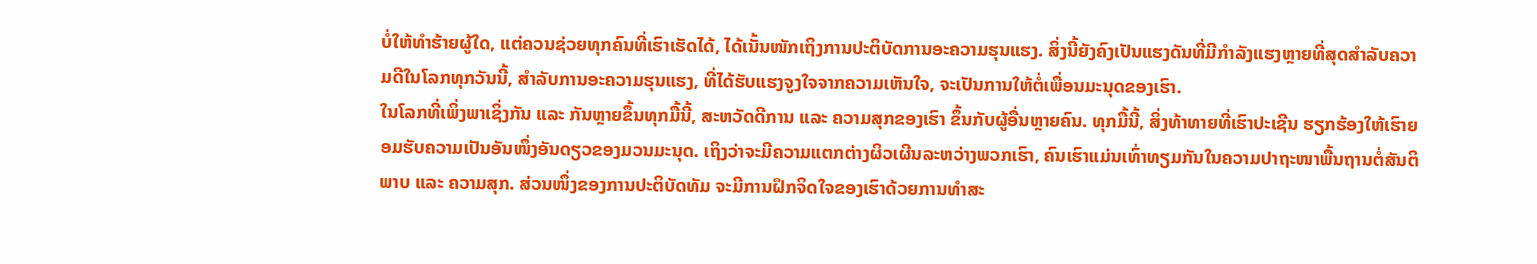ບໍ່ໃຫ້ທຳຮ້າຍຜູ້ໃດ, ແຕ່ຄວນຊ່ວຍທຸກຄົນທີ່ເຮົາເຮັດໄດ້, ໄດ້ເນັ້ນໜັກເຖິງການປະຕິບັດການອະຄວາມຮຸນແຮງ. ສິ່ງນີ້ຍັງຄົງເປັນແຮງດັນທີ່ມີກຳລັງແຮງຫຼາຍທີ່ສຸດສຳລັບຄວາມດີໃນໂລກທຸກວັນນີ້, ສຳລັບການອະຄວາມຮຸນແຮງ, ທີ່ໄດ້ຮັບແຮງຈູງໃຈຈາກຄວາມເຫັນໃຈ, ຈະເປັນການໃຫ້ຕໍ່ເພື່ອນມະນຸດຂອງເຮົາ.
ໃນໂລກທີ່ເພິ່ງພາເຊິ່ງກັນ ແລະ ກັນຫຼາຍຂຶ້ນທຸກມື້ນີ້, ສະຫວັດດີການ ແລະ ຄວາມສຸກຂອງເຮົາ ຂຶ້ນກັບຜູ້ອື່ນຫຼາຍຄົນ. ທຸກມື້ນີ້, ສິ່ງທ້າທາຍທີ່ເຮົາປະເຊີນ ຮຽກຮ້ອງໃຫ້ເຮົາຍອມຮັບຄວາມເປັນອັນໜຶ່ງອັນດຽວຂອງມວນມະນຸດ. ເຖິງວ່າຈະມີຄວາມແຕກຕ່າງຜິວເຜີນລະຫວ່າງພວກເຮົາ, ຄົນເຮົາແມ່ນເທົ່າທຽມກັນໃນຄວາມປາຖະໜາພື້ນຖານຕໍ່ສັນຕິພາບ ແລະ ຄວາມສຸກ. ສ່ວນໜຶ່ງຂອງການປະຕິບັດທັມ ຈະມີການຝຶກຈິດໃຈຂອງເຮົາດ້ວຍການທຳສະ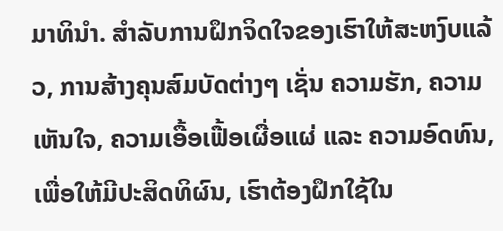ມາທິນຳ. ສຳລັບການຝຶກຈິດໃຈຂອງເຮົາໃຫ້ສະຫງົບແລ້ວ, ການສ້າງຄຸນສົມບັດຕ່າງໆ ເຊັ່ນ ຄວາມຮັກ, ຄວາມເຫັນໃຈ, ຄວາມເອື້ອເຟື້ອເຜື່ອແຜ່ ແລະ ຄວາມອົດທົນ, ເພື່ອໃຫ້ມີປະສິດທິຜົນ, ເຮົາຕ້ອງຝຶກໃຊ້ໃນ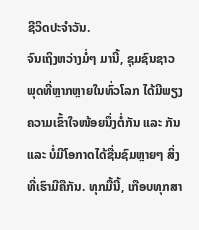ຊີວິດປະຈຳວັນ.
ຈົນເຖິງຫວ່າງມໍ່ໆ ມານີ້, ຊຸມຊົນຊາວພຸດທີ່ຫຼາກຫຼາຍໃນທົ່ວໂລກ ໄດ້ມີພຽງຄວາມເຂົ້າໃຈໜ້ອຍນຶ່ງຕໍ່ກັນ ແລະ ກັນ ແລະ ບໍ່ມີໂອກາດໄດ້ຊື່ນຊົມຫຼາຍໆ ສິ່ງທີ່ເຮົາມີຄືກັນ. ທຸກມື້ນີ້, ເກືອບທຸກສາ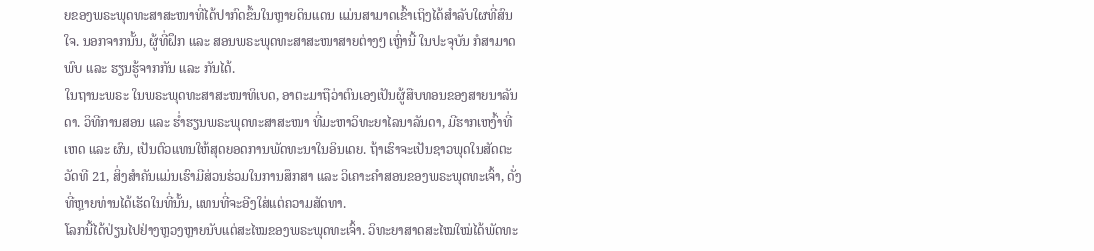ຍຂອງພຣະພຸດທະສາສະໜາທີ່ໄດ້ປາກົດຂຶ້ນໃນຫຼາຍດິນແດນ ແມ່ນສາມາດເຂົ້າເຖິງໄດ້ສຳລັບໃຜທີ່ສົນໃຈ. ນອກຈາກນັ້ນ, ຜູ້ທີ່ຝຶກ ແລະ ສອນພຣະພຸດທະສາສະໜາສາຍຕ່າງໆ ເຫຼົ່ານີ້ ໃນປະຈຸບັນ ກໍສາມາດພົບ ແລະ ຮຽນຮູ້ຈາກກັນ ແລະ ກັນໄດ້.
ໃນຖານະພຣະ ໃນພຣະພຸດທະສາສະໜາທິເບດ, ອາຕະມາຖືວ່າຕົນເອງເປັນຜູ້ສືບທອນຂອງສາຍນາລັນດາ. ວິທີການສອນ ແລະ ຮ່ຳຮຽນພຣະພຸດທະສາສະໜາ ທີ່ມະຫາວິທະຍາໄລນາລັນດາ, ມີຮາກເຫງົ້າທີ່ເຫດ ແລະ ຜົນ, ເປັນຕົວແທນໃຫ້ສຸດຍອດການພັດທະນາໃນອິນເດຍ. ຖ້າເຮົາຈະເປັນຊາວພຸດໃນສັດຕະວັດທີ 21, ສິ່ງສຳຄັນແມ່ນເຮົາມີສ່ວນຮ່ວມໃນການສຶກສາ ແລະ ວິເຄາະຄຳສອນຂອງພຣະພຸດທະເຈົ້າ, ດັ່ງທີ່ຫຼາຍທ່ານໄດ້ເຮັດໃນທີ່ນັ້ນ, ແທນທີ່ຈະອີງໃສ່ແຕ່ຄວາມສັດທາ.
ໂລກນີ້ໄດ້ປ່ຽນໄປຢ່າງຫຼວງຫຼາຍນັບແຕ່ສະໄໝຂອງພຣະພຸດທະເຈົ້າ. ວິທະຍາສາດສະໄໝໃໝ່ໄດ້ພັດທະ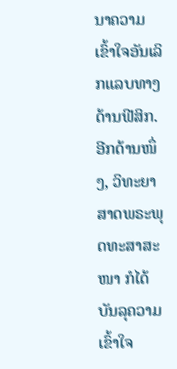ນາຄວາມເຂົ້າໃຈອັນເລິກແລບທາງດ້ານຟີສິກ. ອີກດ້ານໜຶ່ງ, ວິທະຍາສາດພຣະພຸດທະສາສະໜາ ກໍໄດ້ບັນລຸຄວາມເຂົ້າໃຈ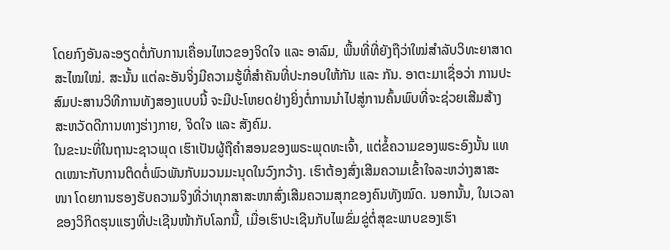ໂດຍກົງອັນລະອຽດຕໍ່ກັບການເຄື່ອນໄຫວຂອງຈິດໃຈ ແລະ ອາລົມ, ພື້ນທີ່ທີ່ຍັງຖືວ່າໃໝ່ສຳລັບວິທະຍາສາດສະໄໝໃໝ່. ສະນັ້ນ ແຕ່ລະອັນຈິ່ງມີຄວາມຮູ້ທີ່ສຳຄັນທີ່ປະກອບໃຫ້ກັນ ແລະ ກັນ. ອາຕະມາເຊື່ອວ່າ ການປະສົມປະສານວິທີການທັງສອງແບບນີ້ ຈະມີປະໂຫຍດຢ່າງຍິ່ງຕໍ່ການນຳໄປສູ່ການຄົ້ນພົບທີ່ຈະຊ່ວຍເສີມສ້າງສະຫວັດດີການທາງຮ່າງກາຍ, ຈິດໃຈ ແລະ ສັງຄົມ.
ໃນຂະນະທີ່ໃນຖານະຊາວພຸດ ເຮົາເປັນຜູ້ຖືຄຳສອນຂອງພຣະພຸດທະເຈົ້າ, ແຕ່ຂໍ້ຄວາມຂອງພຣະອົງນັ້ນ ແທດເໝາະກັບການຕິດຕໍ່ພົວພັນກັບມວນມະນຸດໃນວົງກວ້າງ. ເຮົາຕ້ອງສົ່ງເສີມຄວາມເຂົ້າໃຈລະຫວ່າງສາສະໜາ ໂດຍການຮອງຮັບຄວາມຈິງທີ່ວ່າທຸກສາສະໜາສົ່ງເສີມຄວາມສຸກຂອງຄົນທັງໝົດ. ນອກນັ້ນ, ໃນເວລາຂອງວິກິດຮຸນແຮງທີ່ປະເຊີນໜ້າກັບໂລກນີ້, ເມື່ອເຮົາປະເຊີນກັບໄພຂົ່ມຂູ່ຕໍ່ສຸຂະພາບຂອງເຮົາ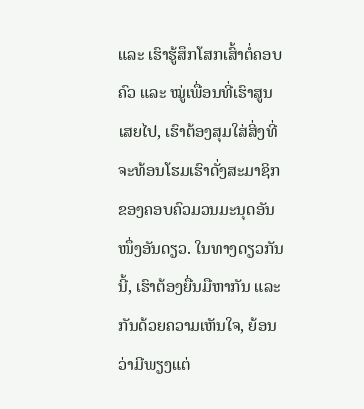ແລະ ເຮົາຮູ້ສຶກໂສກເສົ້າຕໍ່ຄອບຄົວ ແລະ ໝູ່ເພື່ອນທີ່ເຮົາສູນເສຍໄປ, ເຮົາຕ້ອງສຸມໃສ່ສິ່ງທີ່ຈະທ້ອນໂຮມເຮົາດັ່ງສະມາຊິກຂອງຄອບຄົວມວນມະນຸດອັນໜຶ່ງອັນດຽວ. ໃນທາງດຽວກັນນີ້, ເຮົາຕ້ອງຍື່ນມືຫາກັນ ແລະ ກັນດ້ວຍຄວາມເຫັນໃຈ, ຍ້ອນວ່າມີພຽງແຕ່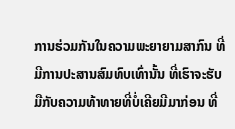ການຮ່ວມກັນໃນຄວາມພະຍາຍາມສາກົນ ທີ່ມີການປະສານສົມທົບເທົ່ານັ້ນ ທີ່ເຮົາຈະຮັບມືກັບຄວາມທ້າທາຍທີ່ບໍ່ເຄີຍມີມາກ່ອນ ທີ່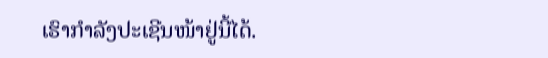ເຮົາກຳລັງປະເຊີນໜ້າຢູ່ນີ້ໄດ້.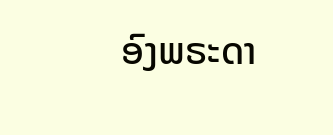ອົງພຣະດາ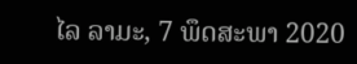ໄລ ລາມະ, 7 ພຶດສະພາ 2020